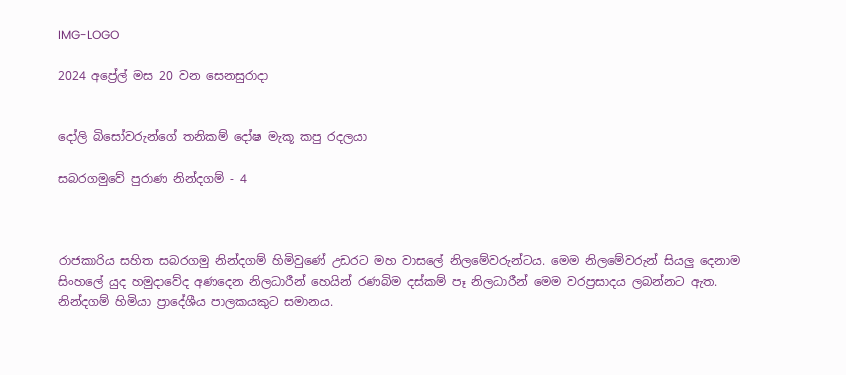IMG-LOGO

2024 අප්‍රේල් මස 20 වන සෙනසුරාදා


දෝලි බිසෝවරුන්ගේ තනිකම් දෝෂ මැකූ කපු රදලයා

සබරගමුවේ පුරාණ නින්දගම් - 4



රාජකාරිය සහිත සබරගමු නින්දගම් හිමිවුණේ උඩරට මහ වාසලේ නිලමේවරුන්ටය. මෙම නිලමේවරුන් සියලු දෙනාම සිංහලේ යුද හමුදාවේද අණදෙන නිලධාරීන් හෙයින් රණබිම දස්කම් පෑ නිලධාරීන් මෙම වරප්‍රසාදය ලබන්නට ඇත. නින්දගම් හිමියා ප්‍රාදේශීය පාලකයකුට සමානය.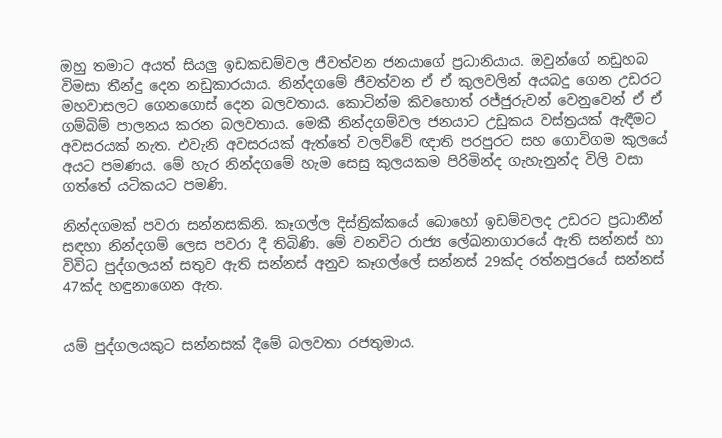ඔහු තමාට අයත් සියලු ඉඩකඩම්වල ජීවත්වන ජනයාගේ ප්‍රධානියාය. ඔවුන්ගේ නඩුහබ විමසා තීන්දු දෙන නඩුකාරයාය. නින්දගමේ ජීවත්වන ඒ ඒ කුලවලින් අයබදු ගෙන උඩරට මහවාසලට ගෙනගොස් දෙන බලවතාය. කොටින්ම කිවහොත් රජ්ජුරුවන් වෙනුවෙන් ඒ ඒ ගම්බිම් පාලනය කරන බලවතාය. මෙකී නින්දගම්වල ජනයාට උඩුකය වස්ත්‍රයක් ඇඳීමට අවසරයක් නැත. එවැනි අවසරයක් ඇත්තේ වලව්වේ ඥාති පරපුරට සහ ගොවිගම කුලයේ අයට පමණය. මේ හැර නින්දගමේ හැම සෙසු කුලයකම පිරිමින්ද ගැහැනුන්ද විලි වසා ගත්තේ යටිකයට පමණි.

නින්දගමක් පවරා සන්නසකිනි. කෑගල්ල දිස්ත්‍රික්කයේ බොහෝ ඉඩම්වලද උඩරට ප්‍රධානීන් සඳහා නින්දගම් ලෙස පවරා දී තිබිණි. මේ වනවිට රාජ්‍ය ලේඛනාගාරයේ ඇති සන්නස් හා විවිධ පුද්ගලයන් සතුව ඇති සන්නස් අනුව කෑගල්ලේ සන්නස් 29ක්ද රත්නපුරයේ සන්නස් 47ක්ද හඳුනාගෙන ඇත.


යම් පුද්ගලයකුට සන්නසක් දීමේ බලවතා රජතුමාය.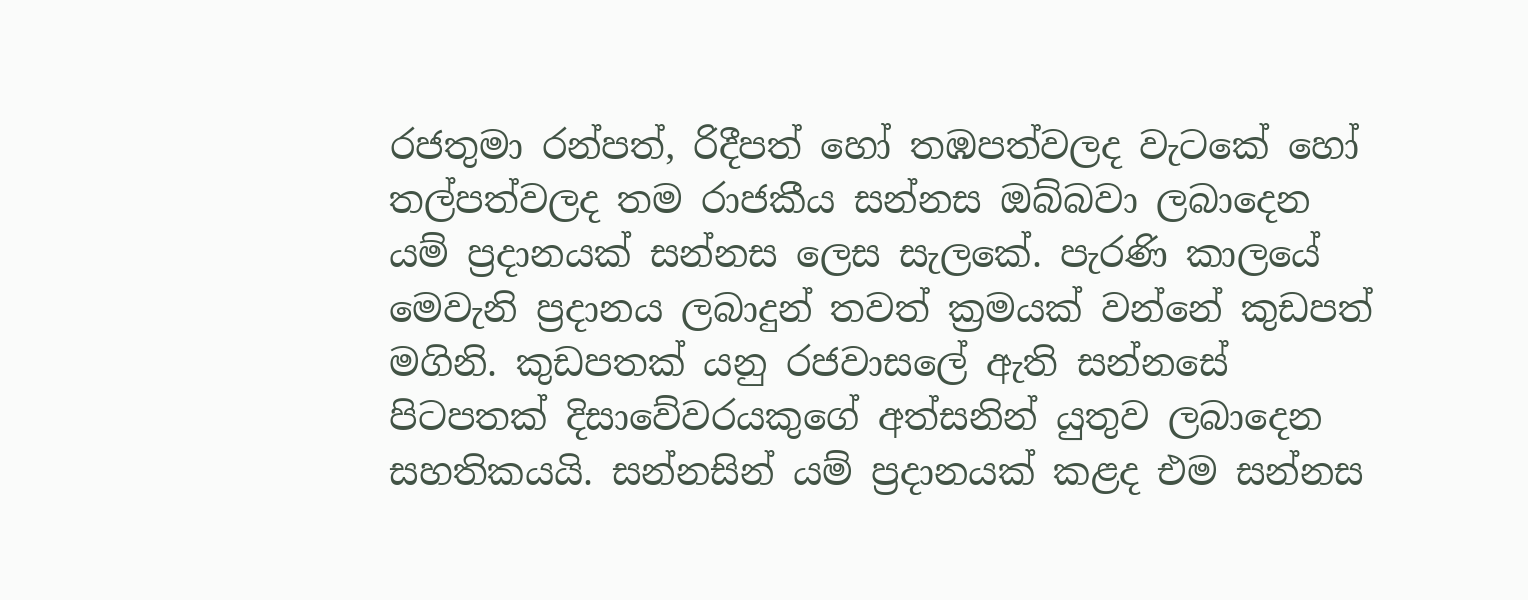රජතුමා රන්පත්, රිදීපත් හෝ තඹපත්වලද වැටකේ හෝ තල්පත්වලද තම රාජකීය සන්නස ඔබ්බවා ලබාදෙන යම් ප්‍රදානයක් සන්නස ලෙස සැලකේ. පැරණි කාලයේ මෙවැනි ප්‍රදානය ලබාදුන් තවත් ක්‍රමයක් වන්නේ කුඩපත් මගිනි. කුඩපතක් යනු රජවාසලේ ඇති සන්නසේ පිටපතක් දිසාවේවරයකුගේ අත්සනින් යුතුව ලබාදෙන සහතිකයයි. සන්නසින් යම් ප්‍රදානයක් කළද එම සන්නස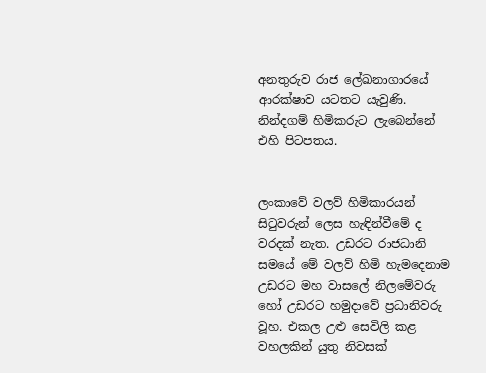අනතුරුව රාජ ලේඛනාගාරයේ ආරක්ෂාව යටතට යැවුණි. නින්දගම් හිමිකරුට ලැබෙන්නේ එහි පිටපතය.


ලංකාවේ වලව් හිමිකාරයන් සිටුවරුන් ලෙස හැඳින්වීමේ ද වරදක් නැත. උඩරට රාජධානි සමයේ මේ වලව් හිමි හැමදෙනාම උඩරට මහ වාසලේ නිලමේවරු හෝ උඩරට හමුදාවේ ප්‍රධානිවරු වූහ. එකල උළු සෙවිලි කළ වහලකින් යුතු නිවසක්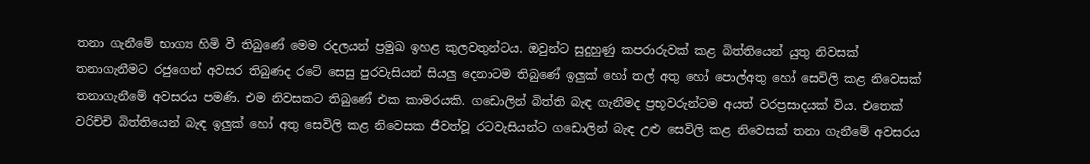තනා ගැනීමේ භාග්‍ය හිමි වී තිබුණේ මෙම රදලයන් ප්‍රමුඛ ඉහළ කුලවතුන්ටය. ඔවුන්ට සුදුහුණු කපරාරුවක් කළ බිත්තියෙන් යුතු නිවසක් තනාගැනීමට රජුගෙන් අවසර තිබුණද රටේ සෙසු පුරවැසියන් සියලු දෙනාටම තිබුණේ ඉලුක් හෝ තල් අතු හෝ පොල්අතු හෝ සෙවිලි කළ නිවෙසක් තනාගැනීමේ අවසරය පමණි. එම නිවසකට තිබුණේ එක කාමරයකි. ගඩොලින් බිත්ති බැඳ ගැනීමද ප්‍රභූවරුන්ටම අයත් වරප්‍රසාදයක් විය. එතෙක් වරිච්චි බිත්තියෙන් බැඳ ඉලුක් හෝ අතු සෙවිලි කළ නිවෙසක ජීවත්වූ රටවැසියන්ට ගඩොලින් බැඳ උළු සෙවිලි කළ නිවෙසක් තනා ගැනීමේ අවසරය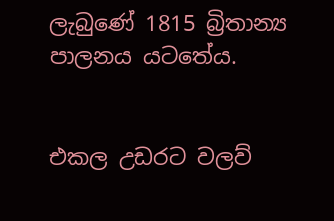ලැබුණේ 1815 බ්‍රිතාන්‍ය පාලනය යටතේය.


එකල උඩරට වලව්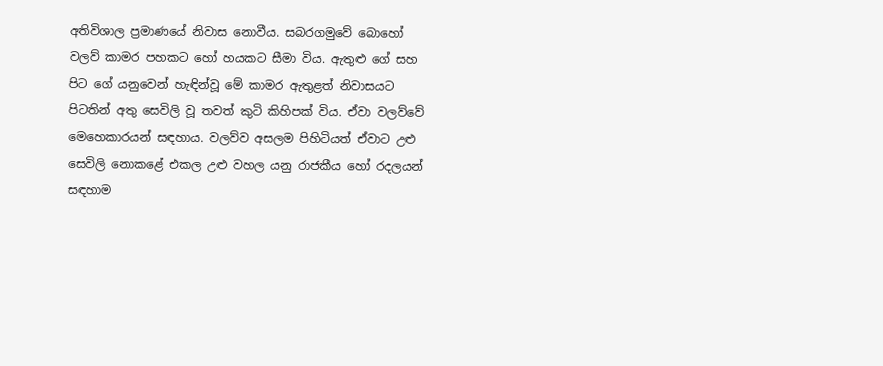අතිවිශාල ප්‍රමාණයේ නිවාස නොවීය. සබරගමුවේ බොහෝ වලව් කාමර පහකට හෝ හයකට සීමා විය. ඇතුළු ගේ සහ පිට ගේ යනුවෙන් හැඳින්වූ මේ කාමර ඇතුළත් නිවාසයට පිටතින් අතු සෙවිලි වූ තවත් කුටි කිහිපක් විය. ඒවා වලව්වේ මෙහෙකාරයන් සඳහාය. වලව්ව අසලම පිහිටියත් ඒවාට උළු සෙවිලි නොකළේ එකල උළු වහල යනු රාජකීය හෝ රදලයන් සඳහාම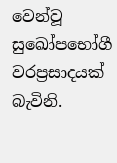වෙන්වූ සුඛෝපභෝගී වරප්‍රසාදයක් බැවිනි.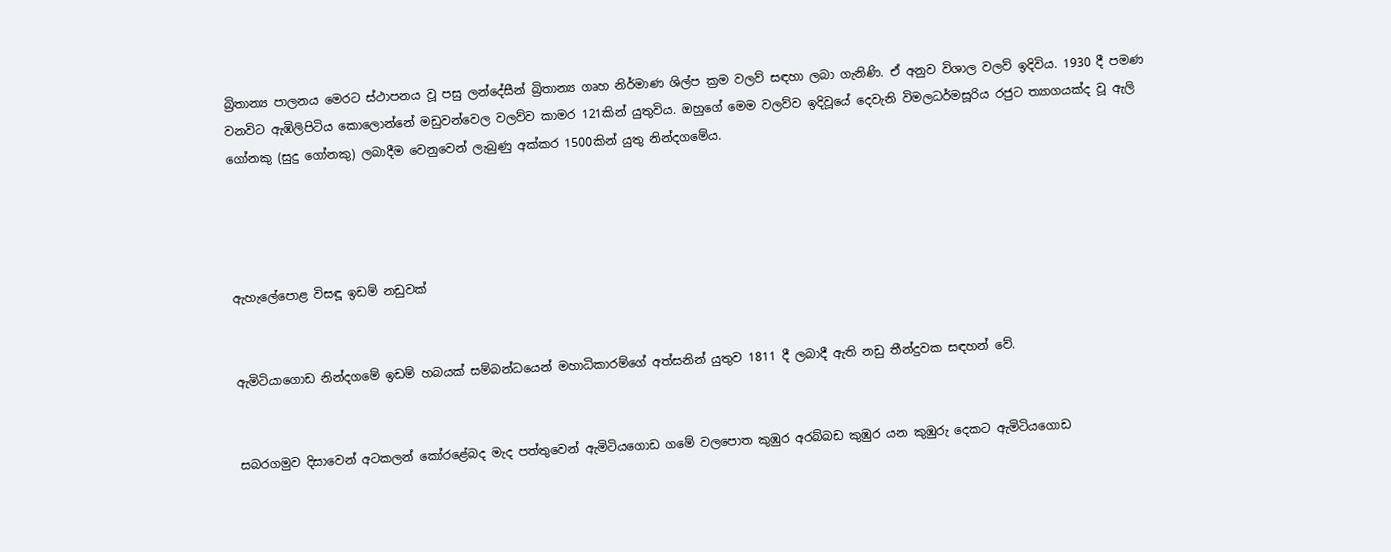බ්‍රිතාන්‍ය පාලනය මෙරට ස්ථාපනය වූ පසු ලන්දේසීන් බ්‍රිතාන්‍ය ගෘහ නිර්මාණ ශිල්ප ක්‍රම වලව් සඳහා ලබා ගැනිණි. ඒ අනුව විශාල වලව් ඉදිවිය. 1930 දී පමණ වනවිට ඇඹිලිපිටිය කොලොන්නේ මඩුවන්වෙල වලව්ව කාමර 121කින් යුතුවිය. ඔහුගේ මෙම වලව්ව ඉදිවූයේ දෙවැනි විමලධර්මසූරිය රජුට ත්‍යාගයක්ද වූ ඇලි ගෝනකු (සුදු ගෝනකු) ලබාදීම වෙනුවෙන් ලැබුණු අක්කර 1500කින් යුතු නින්දගමේය.




ඇහැලේපොළ විසඳූ ඉඩම් නඩුවක්


ඇමිටියාගොඩ නින්දගමේ ඉඩම් හබයක් සම්බන්ධයෙන් මහාධිකාරම්ගේ අත්සනින් යුතුව 1811 දී ලබාදී ඇති නඩු තීන්දුවක සඳහන් වේ.


සබරගමුව දිසාවෙන් අටකලන් කෝරළේබද මැද පත්තුවෙන් ඇමිටියගොඩ ගමේ වලපොත කුඹුර අරබ්බඩ කුඹුර යන කුඹුරු දෙකට ඇමිටියගොඩ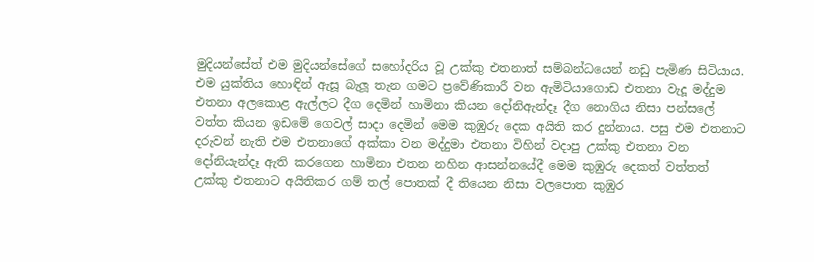මුදියන්සේත් එම මුදියන්සේගේ සහෝදරිය වූ උක්කු එතනාත් සම්බන්ධයෙන් නඩු පැමිණ සිටියාය. එම යුක්තිය හොඳින් ඇසූ බැලූ තැන ගමට ප්‍රවේණිකාරී වන ඇමිටියාගොඩ එතනා වැදූ මද්දුම එතනා අලකොළ ඇල්ලට දීග දෙමින් හාමිනා කියන දෝනිඇන්දෑ දීග නොගිය නිසා පන්සලේ වත්ත කියන ඉඩමේ ගෙවල් සාදා දෙමින් මෙම කුඹුරු දෙක අයිති කර දුන්නාය. පසු එම එතනාට දරුවන් නැති එම එතනාගේ අක්කා වන මද්දුමා එතනා විහින් වදාපු උක්කු එතනා වන දෝනියැන්දෑ ඇති කරගෙන හාමිනා එතන නහින ආසන්නයේදී මෙම කුඹුරු දෙකත් වත්තත් උක්කු එතනාට අයිතිකර ගම් තල් පොතක් දී තියෙන නිසා වලපොත කුඹුර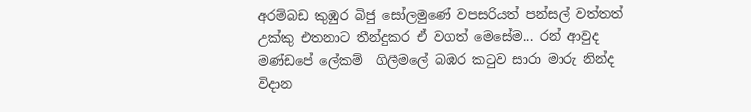අරම්බඩ කුඹුර බිජු සෝලමුණේ වපසරියත් පන්සල් වත්තත් උක්කු එතනාට තීන්දුකර ඒ වගත් මෙසේම... රන් ආවුද මණ්ඩපේ ලේකම්  ගිලීමලේ බඹර කටුව සාරා මාරු නින්ද විදාන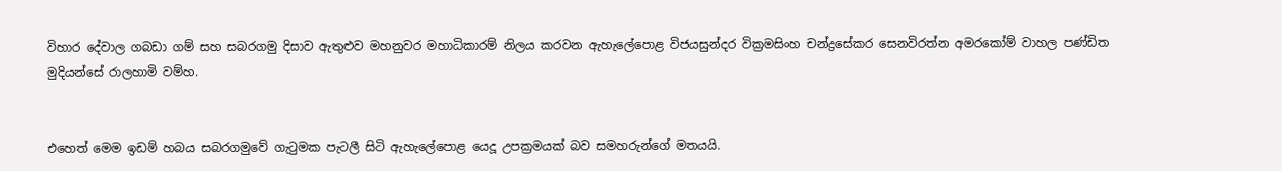විහාර දේවාල ගබඩා ගම් සහ සබරගමු දිසාව ඇතුළුව මහනුවර මහාධිකාරම් නිලය කරවන ඇහැලේපොළ විජයසුන්දර වික්‍රමසිංහ චන්ද්‍රසේකර සෙනවිරත්න අමරකෝම් වාහල පණ්ඩිත මුදියන්සේ රාලහාමි වම්හ.


එහෙත් මෙම ඉඩම් හබය සබරගමුවේ ගැටුමක පැටලී සිටි ඇහැලේපොළ යෙදූ උපක්‍රමයක් බව සමහරුන්ගේ මතයයි.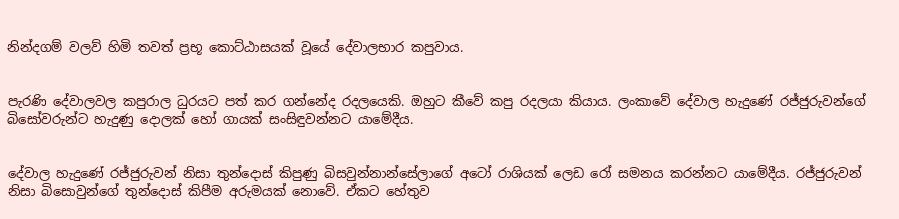නින්දගම් වලව් හිමි තවත් ප්‍රභූ කොට්ඨාසයක් වූයේ දේවාලභාර කපුවාය.


පැරණි දේවාලවල කපුරාල ධුරයට පත් කර ගන්නේද රදලයෙකි. ඔහුට කීවේ කපු රදලයා කියාය. ලංකාවේ දේවාල හැදුණේ රජ්ජුරුවන්ගේ බිසෝවරුන්ට හැදුණු දොලක් හෝ ගායක් සංසිඳුවන්නට යාමේදීය.


දේවාල හැදුණේ රජ්ජුරුවන් නිසා තුන්දොස් කිපුණු බිසවුන්නාන්සේලාගේ අටෝ රාශියක් ලෙඩ රෝ සමනය කරන්නට යාමේදීය. රජ්ජුරුවන් නිසා බිසොවුන්ගේ තුන්දොස් කිපීම අරුමයක් නොවේ. ඒකට හේතුව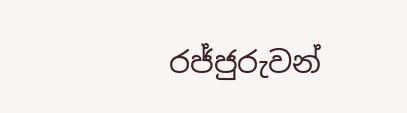රජ්ජුරුවන්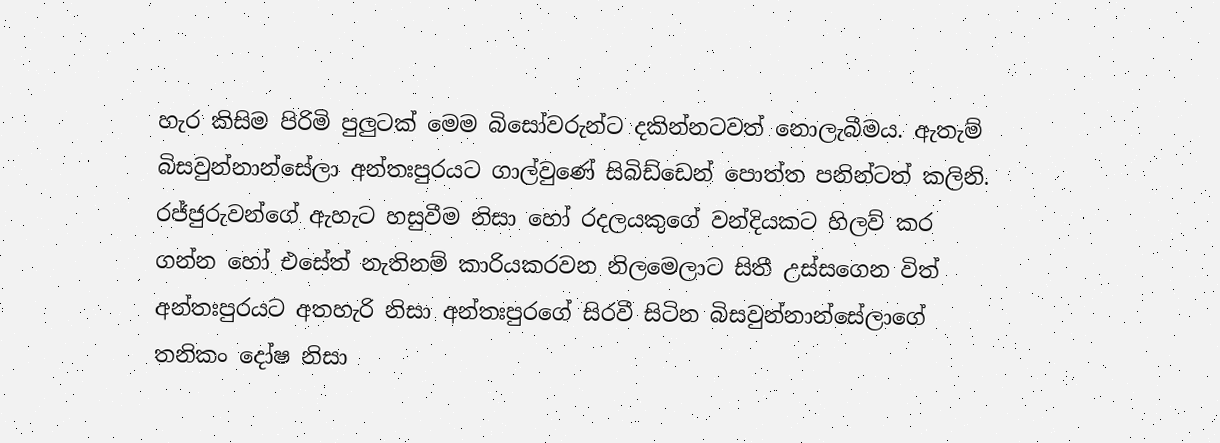හැර කිසිම පිරිමි පුලුටක් මෙම බිසෝවරුන්ට දකින්නටවත් නොලැබීමය. ඇතැම් බිසවුන්නාන්සේලා අන්තඃපුරයට ගාල්වුණේ සිබිඩ්ඩෙන් පොත්ත පනින්ටත් කලිනි. රජ්ජුරුවන්ගේ ඇහැට හසුවීම නිසා හෝ රදලයකුගේ වන්දියකට හිලව් කර ගන්න හෝ එසේත් නැතිනම් කාරියකරවන නිලමෙලාට සිතී උස්සගෙන විත් අන්තඃපුරයට අතහැරි නිසා අන්තඃපුරගේ සිරවී සිටින බිසවුන්නාන්සේලාගේ තනිකං දෝෂ නිසා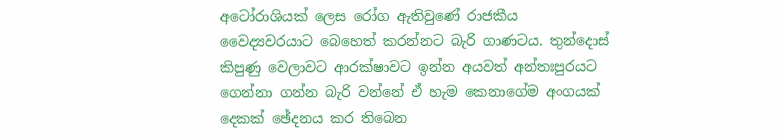අටෝරාශියක් ලෙස රෝග ඇතිවුණේ රාජකීය වෛද්‍යවරයාට බෙහෙත් කරන්නට බැරි ගාණටය. තුන්දොස් කිපුණු වෙලාවට ආරක්ෂාවට ඉන්න අයවත් අන්තඃපුරයට ගෙන්නා ගන්න බැරි වන්නේ ඒ හැම කෙනාගේම අංගයක් දෙකක් ඡේදනය කර තිබෙන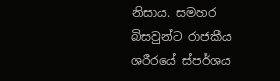නිසාය. සමහර බිසවුන්ට රාජකීය ශරීරයේ ස්පර්ශය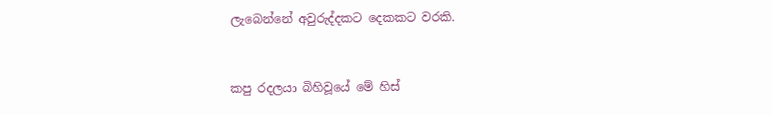ලැබෙන්නේ අවුරුද්දකට දෙකකට වරකි.


කපු රදලයා බිහිවූයේ මේ හිස්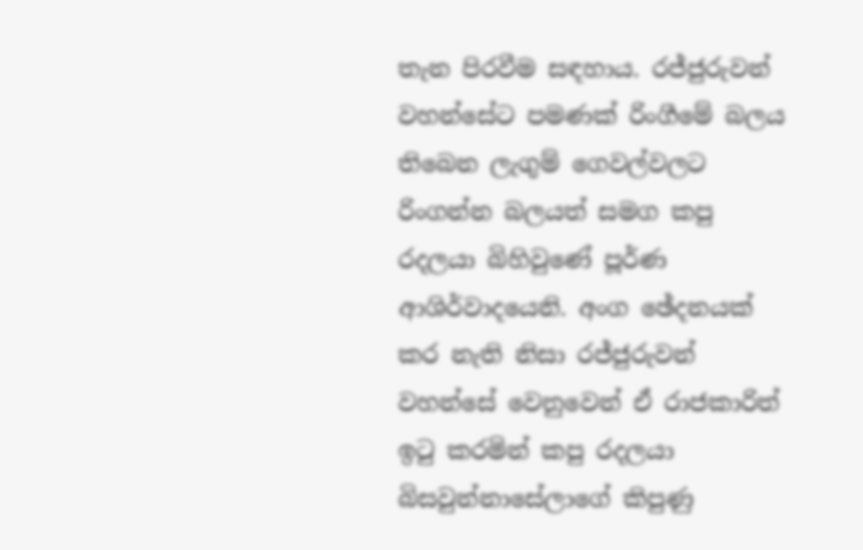තැන පිරවීම සඳහාය. රජ්ජුරුවන් වහන්සේට පමණක් රිංගීමේ බලය තිබෙන ලැගුම් ගෙවල්වලට රිංගන්න බලයත් සමග කපු රදලයා බිහිවුණේ පූර්ණ ආශිර්වාදයෙනි. අංග ඡේදනයක් කර නැති නිසා රජ්ජුරුවන් වහන්සේ වෙනුවෙන් ඒ රාජකාරිත් ඉටු කරමින් කපු රදලයා බිසවුන්නාසේලාගේ කිපුණු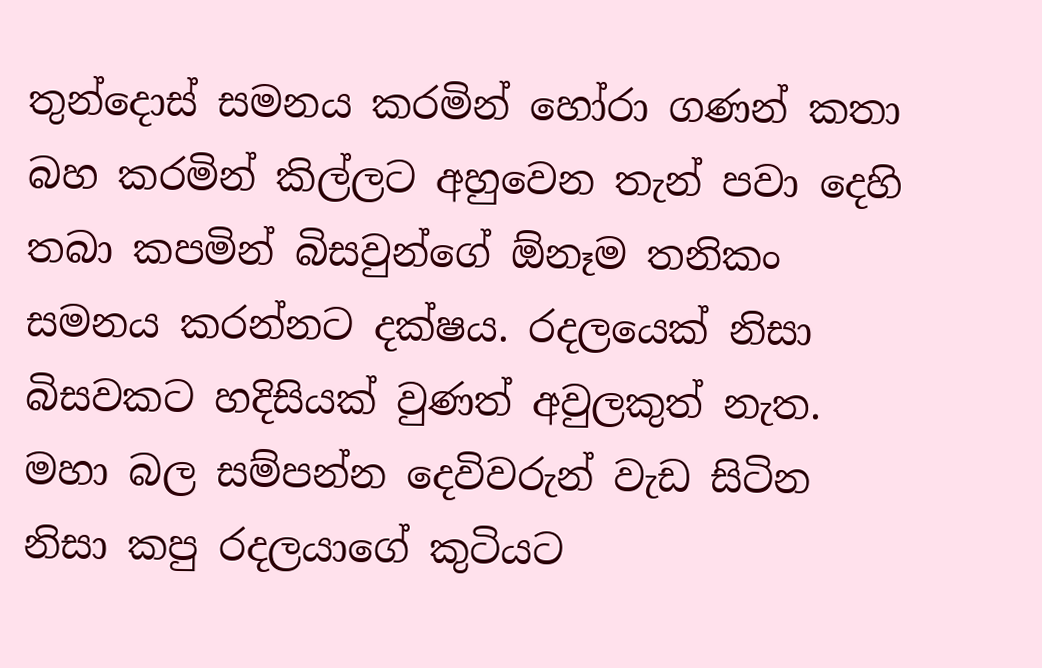තුන්දොස් සමනය කරමින් හෝරා ගණන් කතා බහ කරමින් කිල්ලට අහුවෙන තැන් පවා දෙහි තබා කපමින් බිසවුන්ගේ ඕනෑම තනිකං සමනය කරන්නට දක්ෂය. රදලයෙක් නිසා බිසවකට හදිසියක් වුණත් අවුලකුත් නැත. මහා බල සම්පන්න දෙවිවරුන් වැඩ සිටින නිසා කපු රදලයාගේ කුටියට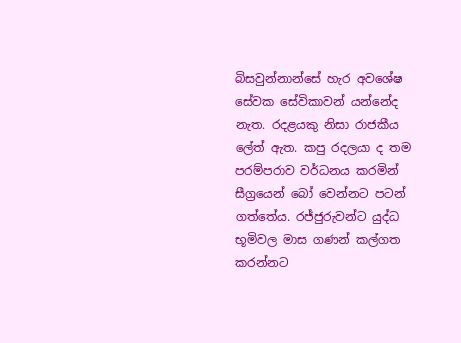බිසවුන්නාන්සේ හැර අවශේෂ සේවක සේවිකාවන් යන්නේද නැත. රදළයකු නිසා රාජකීය ලේත් ඇත. කපු රදලයා ද තම පරම්පරාව වර්ධනය කරමින් සීග්‍රයෙන් බෝ වෙන්නට පටන් ගත්තේය. රජ්ජුරුවන්ට යුද්ධ භූමිවල මාස ගණන් කල්ගත කරන්නට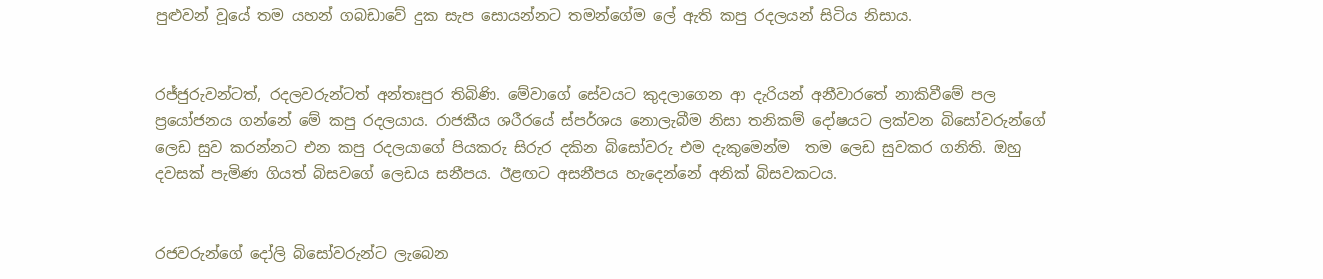පුළුවන් වූයේ තම යහන් ගබඩාවේ දුක සැප සොයන්නට තමන්ගේම ලේ ඇති කපු රදලයන් සිටිය නිසාය.


රජ්ජුරුවන්ටත්, රදලවරුන්ටත් අන්තඃපුර තිබිණි. මේවාගේ සේවයට කුදලාගෙන ආ දැරියන් අනීවාරතේ නාකිවීමේ පල ප්‍රයෝජනය ගන්නේ මේ කපු රදලයාය. රාජකීය ශරීරයේ ස්පර්ශය නොලැබීම නිසා තනිකම් දෝෂයට ලක්වන බිසෝවරුන්ගේ ලෙඩ සුව කරන්නට එන කපු රදලයාගේ පියකරු සිරුර දකින බිසෝවරු එම දැකුමෙන්ම  තම ලෙඩ සුවකර ගනිති. ඔහු දවසක් පැමිණ ගියත් බිසවගේ ලෙඩය සනීපය. ඊළඟට අසනීපය හැදෙන්නේ අනික් බිසවකටය.


රජවරුන්ගේ දෝලි බිසෝවරුන්ට ලැබෙන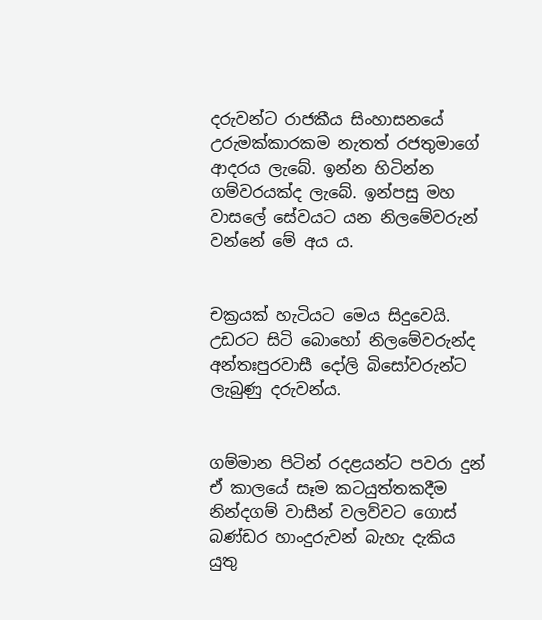දරුවන්ට රාජකීය සිංහාසනයේ උරුමක්කාරකම නැතත් රජතුමාගේ ආදරය ලැබේ. ඉන්න හිටින්න ගම්වරයක්ද ලැබේ. ඉන්පසු මහ වාසලේ සේවයට යන නිලමේවරුන් වන්නේ මේ අය ය.


චක්‍රයක් හැටියට මෙය සිදුවෙයි. උඩරට සිටි බොහෝ නිලමේවරුන්ද අන්තඃපුරවාසී දෝලි බිසෝවරුන්ට ලැබුණු දරුවන්ය.


ගම්මාන පිටින් රදළයන්ට පවරා දුන් ඒ කාලයේ සෑම කටයුත්තකදීම නින්දගම් වාසීන් වලව්වට ගොස් බණ්ඩර හාංදුරුවන් බැහැ දැකිය යුතු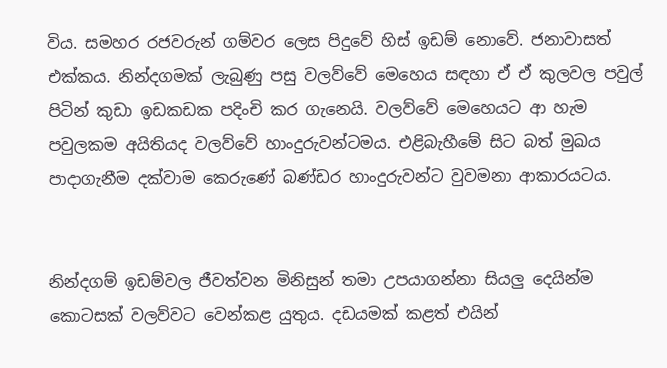විය. සමහර රජවරුන් ගම්වර ලෙස පිදුවේ හිස් ඉඩම් නොවේ. ජනාවාසත් එක්කය. නින්දගමක් ලැබුණු පසු වලව්වේ මෙහෙය සඳහා ඒ ඒ කුලවල පවුල් පිටින් කුඩා ඉඩකඩක පදිංචි කර ගැනෙයි. වලව්වේ මෙහෙයට ආ හැම පවුලකම අයිතියද වලව්වේ හාංදුරුවන්ටමය. එළිබැහීමේ සිට බත් මුඛය පාදාගැනීම දක්වාම කෙරුණේ බණ්ඩර හාංදුරුවන්ට වුවමනා ආකාරයටය.


නින්දගම් ඉඩම්වල ජීවත්වන මිනිසුන් තමා උපයාගන්නා සියලු දෙයින්ම කොටසක් වලව්වට වෙන්කළ යුතුය. දඩයමක් කළත් එයින්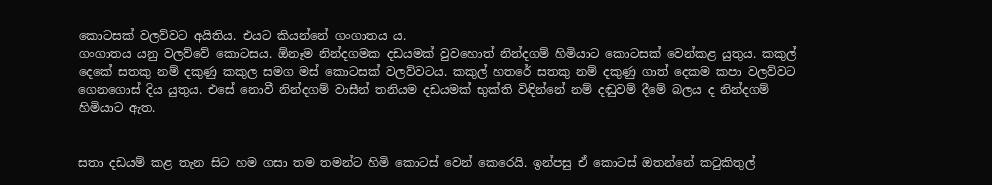කොටසක් වලව්වට අයිතිය. එයට කියන්නේ ගංගාතය ය.
ගංගාතය යනු වලව්වේ කොටසය. ඕනෑම නින්දගමක දඩයමක් වුවහොත් නින්දගම් හිමියාට කොටසක් වෙන්කළ යුතුය. කකුල් දෙකේ සතකු නම් දකුණු කකුල සමග මස් කොටසක් වලව්වටය. කකුල් හතරේ සතකු නම් දකුණු ගාත් දෙකම කපා වලව්වට ගෙනගොස් දිය යුතුය. එසේ නොවී නින්දගම් වාසීන් තනියම දඩයමක් භුක්ති විඳින්නේ නම් දඬුවම් දීමේ බලය ද නින්දගම් හිමියාට ඇත.


සතා දඩයම් කළ තැන සිට හම ගසා තම තමන්ට හිමි කොටස් වෙන් කෙරෙයි. ඉන්පසු ඒ කොටස් ඔතන්නේ කටුකිතුල්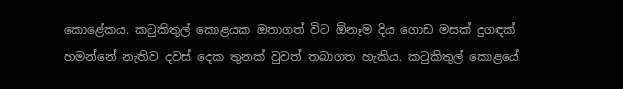කොළේකය. කටුකිතුල් කොළයක ඔතාගත් විට ඕනෑම දිය ගොඩ මසක් දුගඳක් හමන්නේ නැතිව දවස් දෙක තුනක් වුවත් තබාගත හැකිය. කටුකිතුල් කොළයේ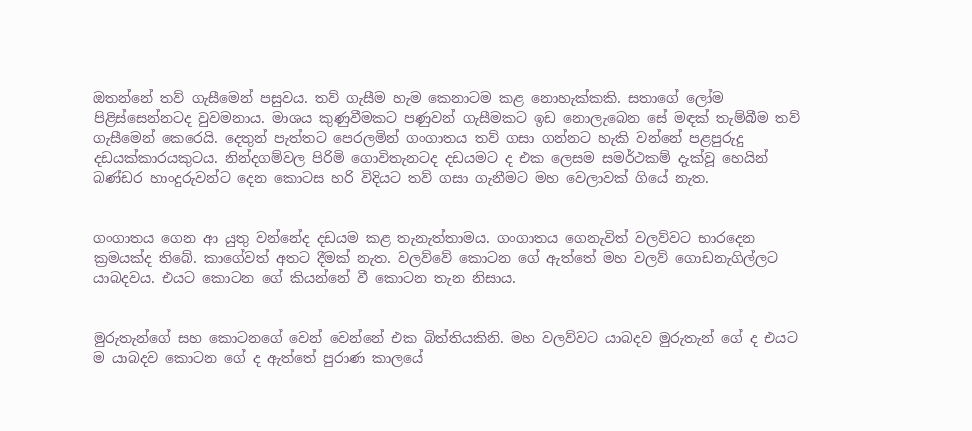ඔතන්නේ තව් ගැසීමෙන් පසුවය. තව් ගැසීම හැම කෙනාටම කළ නොහැක්කකි. සතාගේ ලෝම පිළිස්සෙන්නටද වුවමනාය. මාශය කුණුවීමකට පණුවන් ගැසීමකට ඉඩ නොලැබෙන සේ මඳක් තැම්බීම තව් ගැසීමෙන් කෙරෙයි. දෙතුන් පැත්තට පෙරලමින් ගංගාතය තව් ගසා ගන්නට හැකි වන්නේ පළපුරුදු දඩයක්කාරයකුටය. නින්දගම්වල පිරිමි ගොවිතැනටද දඩයමට ද එක ලෙසම සමර්ථකම් දැක්වූ හෙයින් බණ්ඩර හාංදුරුවන්ට දෙන කොටස හරි විදියට තව් ගසා ගැනීමට මහ වෙලාවක් ගියේ නැත.


ගංගාතය ගෙන ආ යුතු වන්නේද දඩයම කළ තැනැත්තාමය. ගංගාතය ගෙනැවිත් වලව්වට භාරදෙන ක්‍රමයක්ද තිබේ. කාගේවත් අතට දීමක් නැත. වලව්වේ කොටන ගේ ඇත්තේ මහ වලව් ගොඩනැගිල්ලට යාබදවය. එයට කොටන ගේ කියන්නේ වී කොටන තැන නිසාය.


මුරුතැන්ගේ සහ කොටනගේ වෙන් වෙන්නේ එක බිත්තියකිනි. මහ වලව්වට යාබදව මුරුතැන් ගේ ද එයට ම යාබදව කොටන ගේ ද ඇත්තේ පුරාණ කාලයේ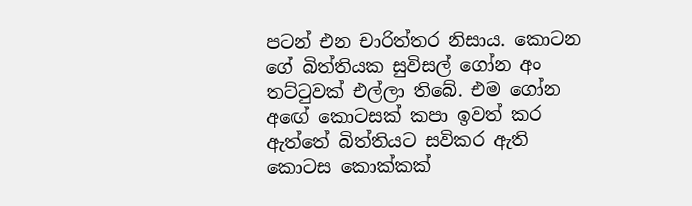පටන් එන චාරිත්තර නිසාය. කොටන ගේ බිත්තියක සුවිසල් ගෝන අං තට්ටුවක් එල්ලා තිබේ. එම ගෝන අඟේ කොටසක් කපා ඉවත් කර ඇත්තේ බිත්තියට සවිකර ඇති කොටස කොක්කක්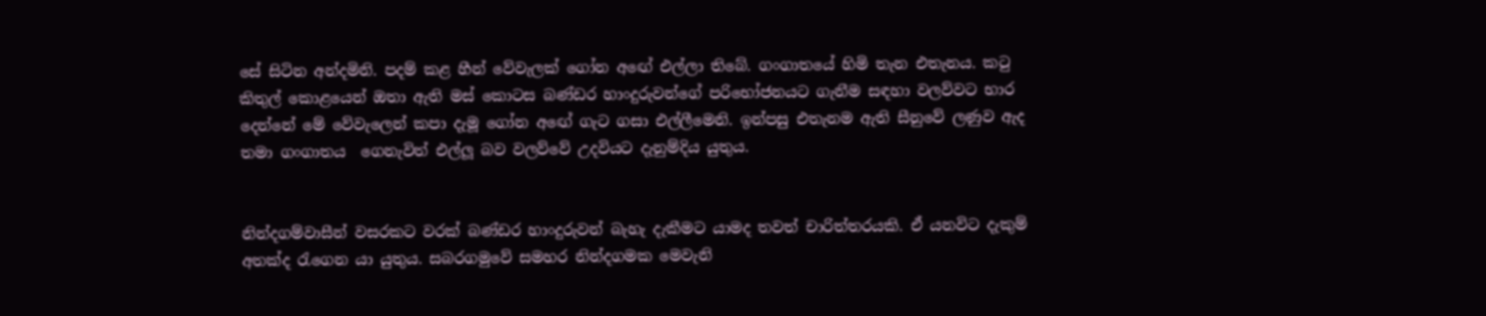සේ සිටින අන්දමිනි. පදම් කළ හීන් වේවැලක් ගෝන අඟේ එල්ලා තිබේ. ගංගාතයේ හිමි තැන එතැනය. කටු කිතුල් කොළයෙන් ඔතා ඇති මස් කොටස බණ්ඩර හාංදුරුවන්ගේ පරිභෝජනයට ගැනීම සඳහා වලව්වට භාර දෙන්නේ මේ වේවැලෙන් කපා දැමූ ගෝන අඟේ ගැට ගසා එල්ලීමෙනි. ඉන්පසු එතැනම ඇති සීනුවේ ලණුව ඇද තමා ගංගාතය  ගෙනැවිත් එල්ලූ බව වලව්වේ උදවියට දැනුම්දිය යුතුය.


නින්දගම්වාසීන් වසරකට වරක් බණ්ඩර හාංදුරුවන් බැහැ දැකීමට යාමද තවත් චාරිත්තරයකි. ඒ යනවිට දැකුම් අතක්ද රැගෙන යා යුතුය. සබරගමුවේ සමහර නින්දගමක මෙවැනි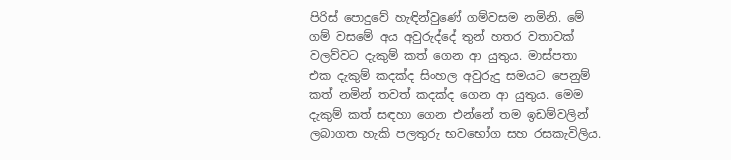පිරිස් පොදුවේ හැඳින්වුණේ ගම්වසම නමිනි. මේ ගම් වසමේ අය අවුරුද්දේ තුන් හතර වතාවක් වලව්වට දැකුම් කත් ගෙන ආ යුතුය. මාස්පතා එක දැකුම් කදක්ද සිංහල අවුරුදු සමයට පෙනුම් කත් නමින් තවත් කදක්ද ගෙන ආ යුතුය. මෙම දැකුම් කත් සඳහා ගෙන එන්නේ තම ඉඩම්වලින් ලබාගත හැකි පලතුරු භවභෝග සහ රසකැවිලිය.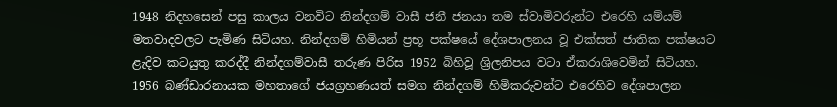1948 නිදහසෙන් පසු කාලය වනවිට නින්දගම් වාසී ජනී ජනයා තම ස්වාමිවරුන්ට එරෙහි යම්යම් මතවාදවලට පැමිණ සිටියහ. නින්දගම් හිමියන් ප්‍රභූ පක්ෂයේ දේශපාලනය වූ එක්සත් ජාතික පක්ෂයට  ළැදිව කටයුතු කරද්දී නින්දගම්වාසී තරුණ පිරිස 1952 බිහිවූ ශ්‍රිලනිපය වටා ඒකරාශිවෙමින් සිටියහ. 1956 බණ්ඩාරනායක මහතාගේ ජයග්‍රහණයත් සමග නින්දගම් හිමිකරුවන්ට එරෙහිව දේශපාලන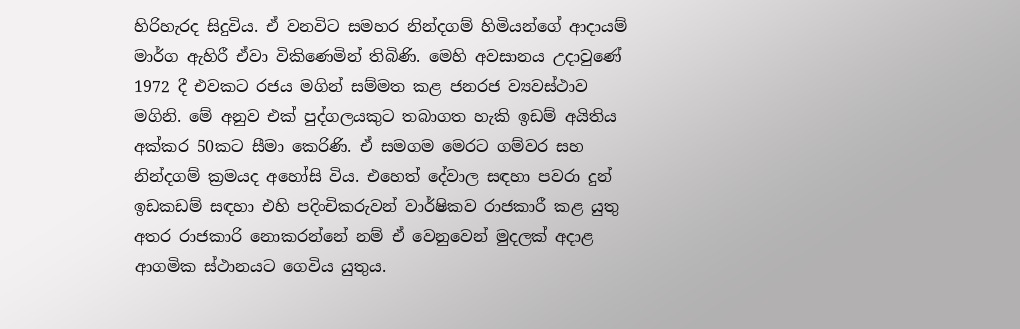හිරිහැරද සිදුවිය. ඒ වනවිට සමහර නින්දගම් හිමියන්ගේ ආදායම් මාර්ග ඇහිරී ඒවා විකිණෙමින් තිබිණි. මෙහි අවසානය උදාවුණේ 1972 දී එවකට රජය මගින් සම්මත කළ ජනරජ ව්‍යවස්ථාව මගිනි. මේ අනුව එක් පුද්ගලයකුට තබාගත හැකි ඉඩම් අයිතිය අක්කර 50කට සීමා කෙරිණි. ඒ සමගම මෙරට ගම්වර සහ නින්දගම් ක්‍රමයද අහෝසි විය. එහෙත් දේවාල සඳහා පවරා දුන් ඉඩකඩම් සඳහා එහි පදිංචිකරුවන් වාර්ෂිකව රාජකාරී කළ යුතු අතර රාජකාරි නොකරන්නේ නම් ඒ වෙනුවෙන් මුදලක් අදාළ ආගමික ස්ථානයට ගෙවිය යුතුය.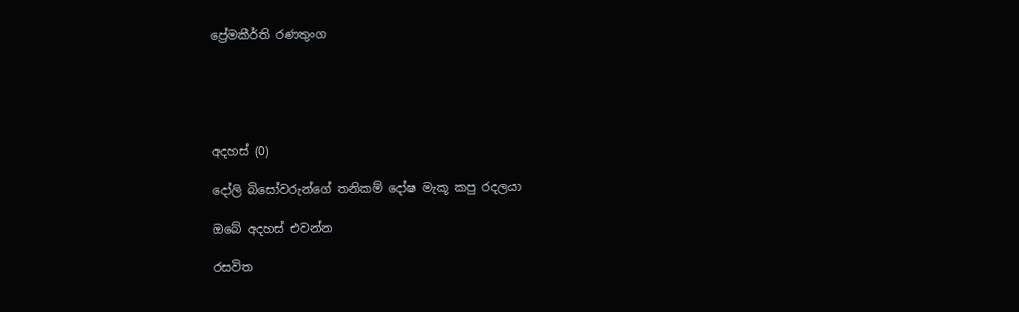ප්‍රේමකීර්ති රණතුංග





අදහස් (0)

දෝලි බිසෝවරුන්ගේ තනිකම් දෝෂ මැකූ කපු රදලයා

ඔබේ අදහස් එවන්න

රසවිත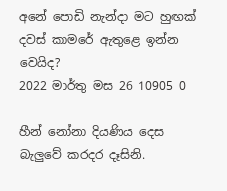අනේ පොඩි නැන්දා මට හුඟක් දවස් කාමරේ ඇතුළෙ ඉන්න වෙයිද?
2022 මාර්තු මස 26 10905 0

හීන් නෝනා දියණිය දෙස බැලු‍වේ කරදර දෑසිනි.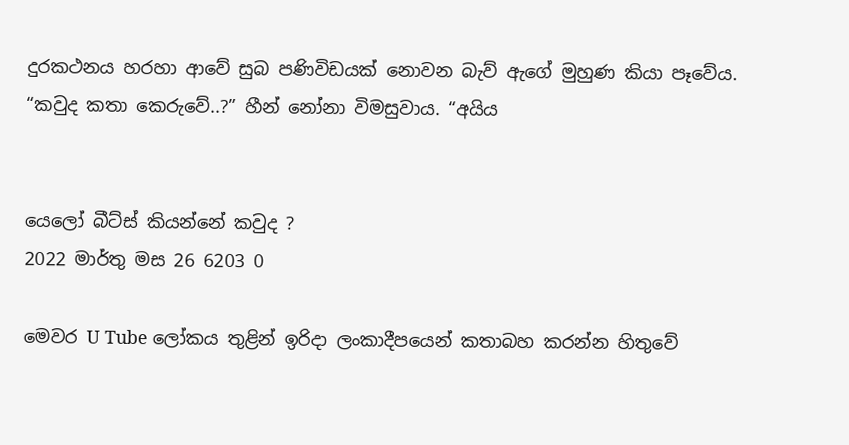දුරකථනය හරහා ආවේ සුබ පණිවිඩයක් නොවන බැව් ඇගේ මුහුණ කියා පෑවේය. “කවුද කතා කෙරුවේ..?” හීන් නෝනා විමසුවාය. “අයිය


යෙලෝ බීට්ස් කියන්නේ කවුද ?
2022 මාර්තු මස 26 6203 0

මෙවර U Tube ලෝකය තුළින් ඉරිදා ලංකාදීපයෙන් කතාබහ කරන්න හිතුවේ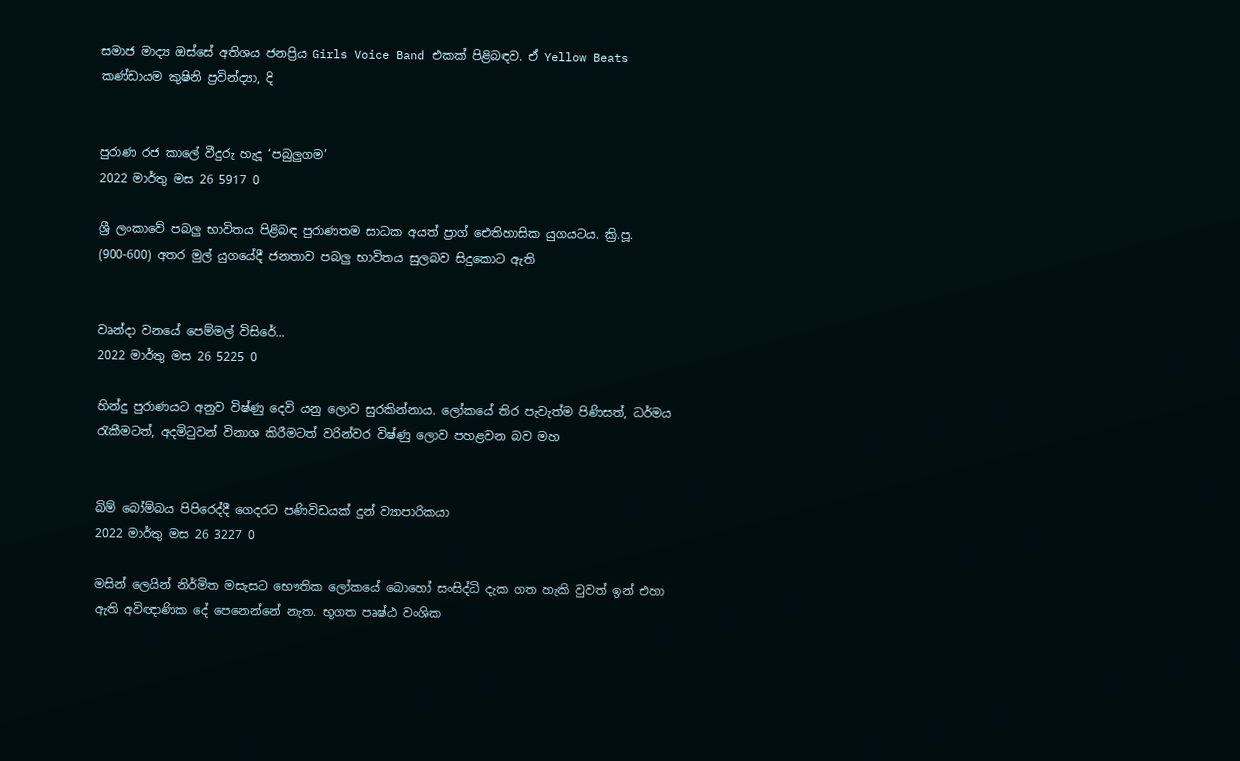සමාජ මාද්‍ය ඔස්සේ අතිශය ජනප්‍රිය Girls Voice Band එකක් පිළිබඳව. ඒ Yellow Beats කණ්ඩායම කුෂිනි ප්‍රවින්ද්‍යා, දි


පුරාණ රජ කාලේ වීදුරු හැදූ ‘පබුලුගම’
2022 මාර්තු මස 26 5917 0

ශ්‍රී ලංකාවේ පබලු භාවිතය පිළිබඳ පුරාණතම සාධක අයත් ප්‍රාග් ඓතිහාසික යුගයටය. ක්‍රි.පූ. (900-600) අතර මුල් යුගයේදී ජනතාව පබලු භාවිතය සුලබව සිදුකොට ඇති


වෘන්දා වනයේ පෙම්මල් විසිරේ...
2022 මාර්තු මස 26 5225 0

හින්දු පුරාණයට අනුව විෂ්ණු දෙවි යනු ලොව සුරකින්නාය. ලෝකයේ තිර පැවැත්ම පිණිසත්, ධර්මය රැකීමටත්, අදමිටුවන් විනාශ කිරීමටත් වරින්වර විෂ්ණු ලොව පහළවන බව මහ


බිම් බෝම්බය පිපිරෙද්දී ගෙදරට පණිවිඩයක් දුන් ව්‍යාපාරිකයා
2022 මාර්තු මස 26 3227 0

මසින් ලෙයින් නිර්මිත මසැසට භෞතික ලෝකයේ බොහෝ සංසිද්ධි දැක ගත හැකි වුවත් ඉන් එහා ඇති අවිඥාණික දේ පෙනෙන්නේ නැත. භූගත පෘෂ්ඨ වංශික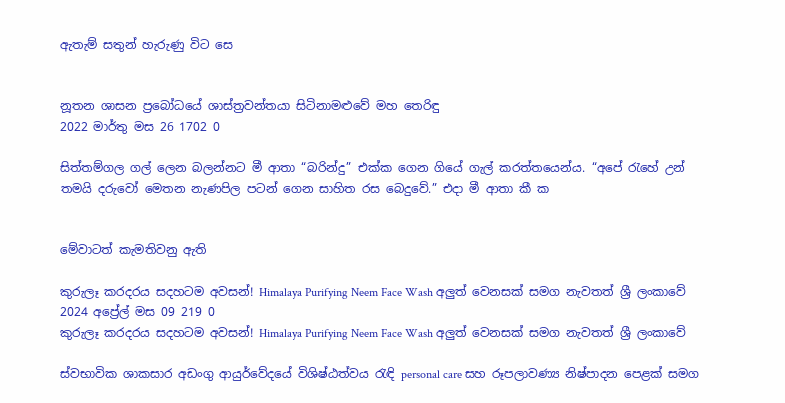ඇතැම් සතුන් හැරුණු විට සෙ


නූතන ශාසන ප්‍රබෝධයේ ශාස්ත්‍රවන්තයා සිටිනාමළුවේ මහ තෙරිඳු
2022 මාර්තු මස 26 1702 0

සිත්තම්ගල ගල් ලෙන බලන්නට මී ආතා “බරින්දු” එක්ක ගෙන ගියේ ගැල් කරත්තයෙන්ය. “අපේ ‍රැහේ උන් තමයි දරුවෝ මෙතන නැණපිල පටන් ගෙන සාහිත රස බෙදුවේ.” එදා මී ආතා කී ක


මේවාටත් කැමතිවනු ඇති

කුරුලෑ කරදරය සදහටම අවසන්! Himalaya Purifying Neem Face Wash අලුත් වෙනසක් සමග නැවතත් ශ්‍රී ලංකාවේ 2024 අප්‍රේල් මස 09 219 0
කුරුලෑ කරදරය සදහටම අවසන්! Himalaya Purifying Neem Face Wash අලුත් වෙනසක් සමග නැවතත් ශ්‍රී ලංකාවේ

ස්වභාවික ශාකසාර අඩංගු ආයුර්වේදයේ විශිෂ්ඨත්වය රැඳි personal care සහ රූපලාවණ්‍ය නිෂ්පාදන පෙළක් සමග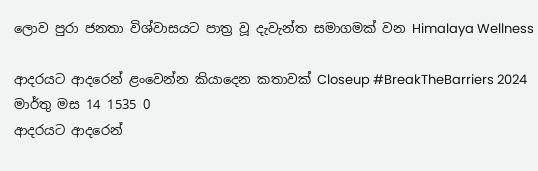ලොව පුරා ජනතා විශ්වාසයට පාත්‍ර වූ දැවැන්ත සමාගමක් වන Himalaya Wellness

ආදරයට ආදරෙන් ළංවෙන්න කියාදෙන කතාවක් Closeup #BreakTheBarriers 2024 මාර්තු මස 14 1535 0
ආදරයට ආදරෙන්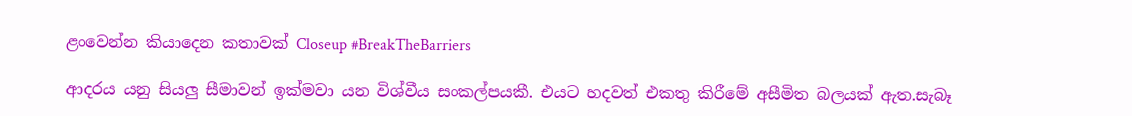ළංවෙන්න කියාදෙන කතාවක් Closeup #BreakTheBarriers

ආදරය යනු සියලු සීමාවන් ඉක්මවා යන විශ්වීය සංකල්පයකී. එයට හදවත් එකතු කිරීමේ අසීමිත බලයක් ඇත.සැබෑ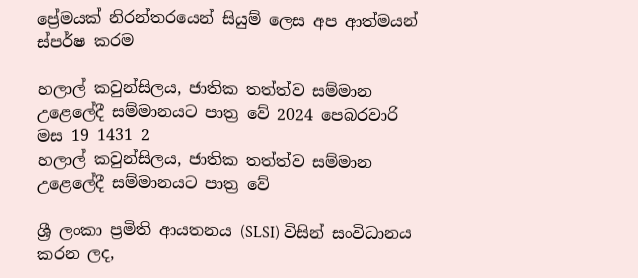ප්‍රේමයක් නිරන්තරයෙන් සියුම් ලෙස අප ආත්මයන් ස්පර්ෂ කරම

හලාල් කවුන්සිලය, ජාතික තත්ත්ව සම්මාන උළෙලේදී සම්මානයට පාත්‍ර වේ 2024 පෙබරවාරි මස 19 1431 2
හලාල් කවුන්සිලය, ජාතික තත්ත්ව සම්මාන උළෙලේදී සම්මානයට පාත්‍ර වේ

ශ්‍රී ලංකා ප්‍රමිති ආයතනය (SLSI) විසින් සංවිධානය කරන ලද,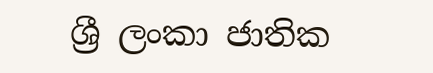ශ්‍රී ලංකා ජාතික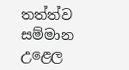තත්ත්ව සම්මාන උළෙල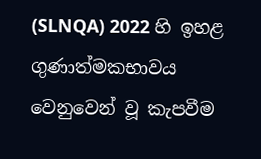(SLNQA) 2022 හි ඉහළ ගුණාත්මකභාවය වෙනුවෙන් වූ කැපවීම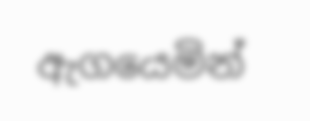ඇගයෙමින්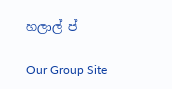හලාල් ප්

Our Group Site